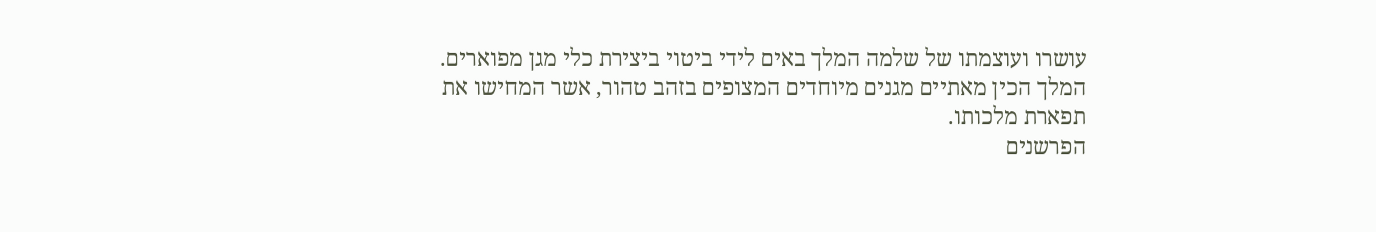עושרו ועוצמתו של שלמה המלך באים לידי ביטוי ביצירת כלי מגן מפוארים. המלך הכין מאתיים מגנים מיוחדים המצופים בזהב טהור, אשר המחישו את תפארת מלכותו.
הפרשנים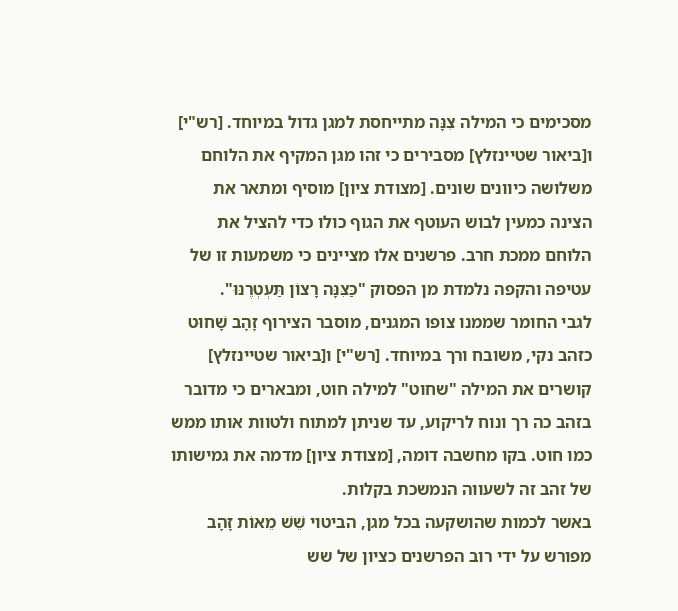מסכימים כי המילה צִנָּה מתייחסת למגן גדול במיוחד. [רש"י] ו[ביאור שטיינזלץ] מסבירים כי זהו מגן המקיף את הלוחם משלושה כיוונים שונים. [מצודת ציון] מוסיף ומתאר את הצינה כמעין לבוש העוטף את הגוף כולו כדי להציל את הלוחם ממכת חרב. פרשנים אלו מציינים כי משמעות זו של עטיפה והקפה נלמדת מן הפסוק "כַּצִּנָּה רָצוֹן תַּעְטְרֶנּוּ".
לגבי החומר שממנו צופו המגנים, מוסבר הצירוף זָהָב שָׁחוּט כזהב נקי, משובח ורך במיוחד. [רש"י] ו[ביאור שטיינזלץ] קושרים את המילה "שחוט" למילה חוט, ומבארים כי מדובר בזהב כה רך ונוח לריקוע, עד שניתן למתוח ולטוות אותו ממש כמו חוט. בקו מחשבה דומה, [מצודת ציון] מדמה את גמישותו של זהב זה לשעווה הנמשכת בקלות.
באשר לכמות שהושקעה בכל מגן, הביטוי שֵׁשׁ מֵאוֹת זָהָב מפורש על ידי רוב הפרשנים כציון של שש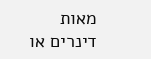מאות דינרים או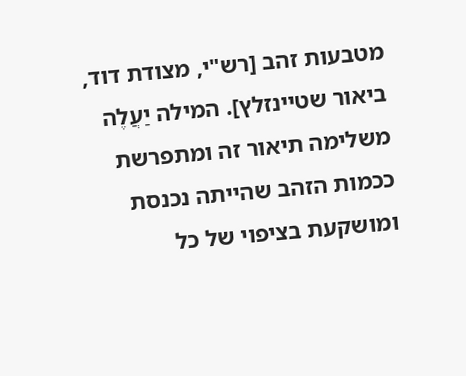מטבעות זהב [רש"י, מצודת דוד, ביאור שטיינזלץ]. המילה יַעֲלֶה משלימה תיאור זה ומתפרשת ככמות הזהב שהייתה נכנסת ומושקעת בציפוי של כל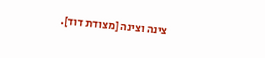צינה וצינה [מצודת דוד].